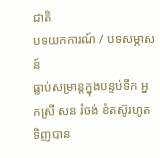ជាតិ
បទយកការណ៍ / បទសម្ភាសន៍
ធ្លាប់សម្រាន្តក្នុងបន្ទប់ទឹក អ្នកស្រី សន រំចង់ ខំតស៊ូរហូតទិញបាន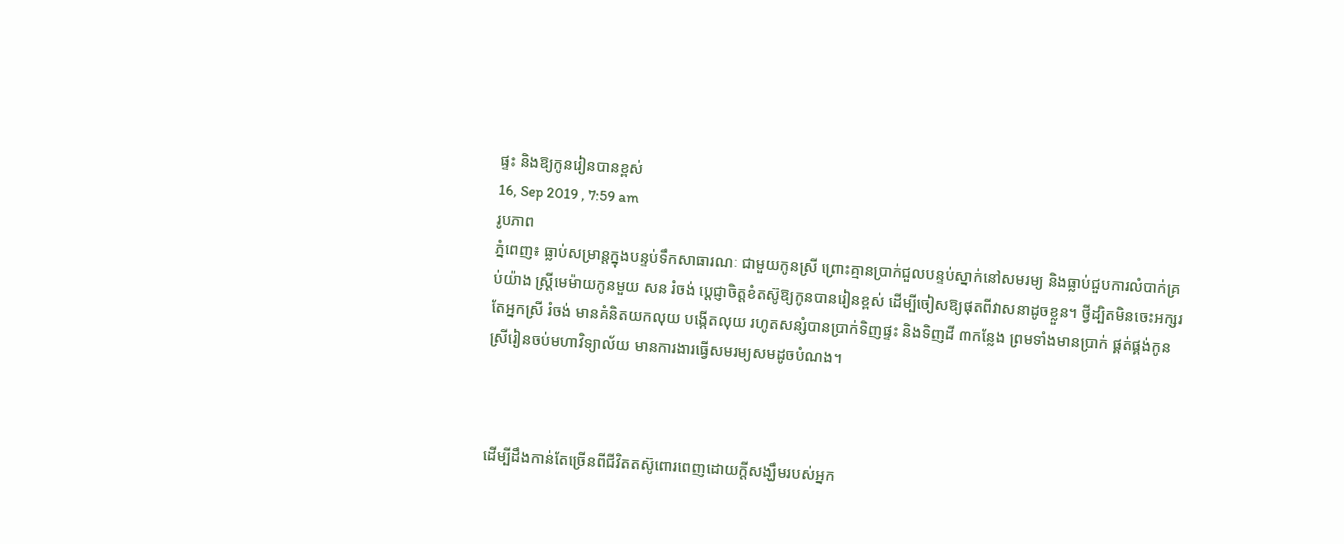ផ្ទះ និងឱ្យកូនរៀនបានខ្ពស់
16, Sep 2019 , 7:59 am
រូបភាព
ភ្នំពេញ៖ ធ្លាប់សម្រាន្តក្នុងបន្ទប់ទឹកសាធារណៈ ជាមួយកូនស្រី ព្រោះគ្មានប្រាក់ជួលបន្ទប់ស្នាក់នៅសមរម្យ និងធ្លាប់ជួបការលំបាក់គ្រប់យ៉ាង ស្ត្រីមេម៉ាយកូនមួយ សន រំចង់ ប្ដេជ្ញាចិត្តខំតស៊ូឱ្យកូនបានរៀនខ្ពស់ ដើម្បីចៀសឱ្យផុតពីវាសនាដូចខ្លួន។ ថ្វីដ្បិតមិនចេះអក្សរ តែអ្នកស្រី រំចង់ មានគំនិតយកលុយ បង្កើតលុយ រហូតសន្សំបានប្រាក់ទិញផ្ទះ និងទិញដី ៣កន្លែង ព្រមទាំងមានប្រាក់ ផ្គត់ផ្គង់កូនស្រីរៀនចប់មហាវិទ្យាល័យ មានការងារធ្វើសមរម្យសមដូចបំណង។



ដើម្បីដឹងកាន់តែច្រើនពីជីវិតតស៊ូពោរពេញដោយក្ដីសង្ឃឹមរបស់អ្នក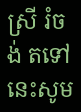ស្រី រំចង់ តទៅនេះសូម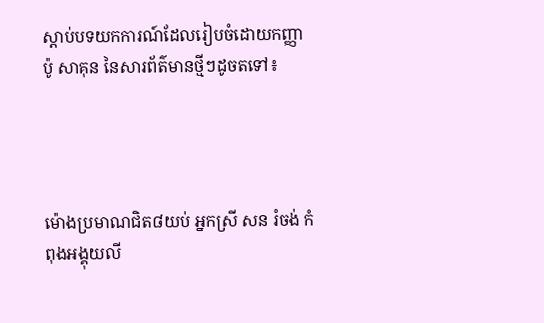ស្ដាប់បទយកការណ៍ដែលរៀបចំដោយកញ្ញា ប៉ូ សាគុន នៃសារព័ត៌មានថ្មីៗដូចតទៅ៖




ម៉ោងប្រមាណជិត៨យប់ អ្នកស្រី សន រំចង់ កំពុងអង្គុយលី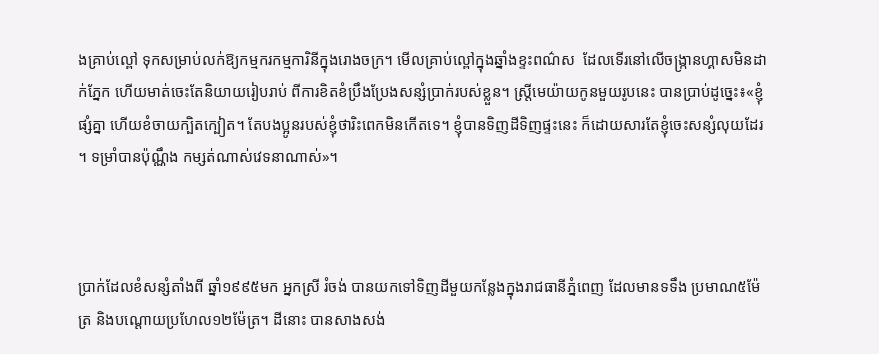ងគ្រាប់ល្ពៅ ទុកសម្រាប់លក់ឱ្យកម្មករកម្មការិនីក្នុងរោងចក្រ។ មើលគ្រាប់ល្ពៅក្នុងឆ្នាំងខ្ទះពណ៌ស  ដែលទើរនៅលើចង្ក្រានហ្គាសមិនដាក់ភ្នែក ហើយមាត់ចេះតែនិយាយរៀបរាប់ ពីការខិតខំប្រឹងប្រែងសន្សំប្រាក់របស់ខ្លួន។ ស្ត្រីមេយ៉ាយកូនមួយរូបនេះ បានប្រាប់ដូច្នេះ៖«ខ្ញុំផ្សំគ្នា ហើយខំចាយក្បិតក្បៀត។ តែបងប្អូនរបស់ខ្ញុំថារិះពេកមិនកើតទេ។ ខ្ញុំបានទិញដីទិញផ្ទះនេះ ក៏ដោយសារតែខ្ញុំចេះសន្សំលុយដែរ។ ទម្រាំបានប៉ុណ្ណឹង កម្សត់ណាស់វេទនាណាស់»។



ប្រាក់ដែលខំសន្សំតាំងពី ឆ្នាំ១៩៩៥មក អ្នកស្រី រំចង់ បានយកទៅទិញដីមួយកន្លែងក្នុងរាជធានីភ្នំពេញ ដែលមានទទឹង ប្រមាណ៥ម៉ែត្រ និងបណ្ដោយប្រហែល១២ម៉ែត្រ។ ដីនោះ បានសាងសង់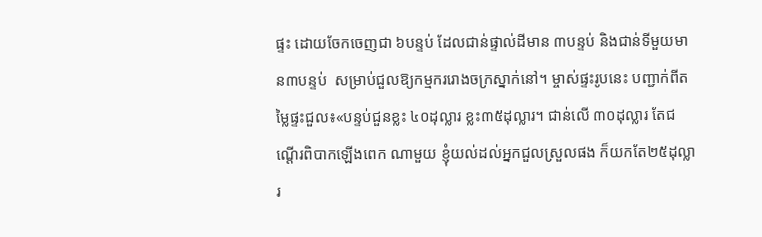ផ្ទះ ដោយចែកចេញជា ៦បន្ទប់ ដែលជាន់ផ្ទាល់ដីមាន ៣បន្ទប់ និងជាន់ទីមួយមាន៣បន្ទប់  សម្រាប់ជួលឱ្យកម្មកររោងចក្រស្នាក់នៅ។ ម្ចាស់ផ្ទះរូបនេះ បញ្ជាក់ពីតម្លៃផ្ទះជួល៖«បន្ទប់ជួនខ្លះ ៤០ដុល្លារ ខ្លះ៣៥ដុល្លារ។ ជាន់លើ ៣០ដុល្លារ តែជណ្ដើរពិបាកឡើងពេក ណាមួយ ខ្ញុំយល់ដល់អ្នកជួលស្រួលផង ក៏យកតែ២៥ដុល្លារ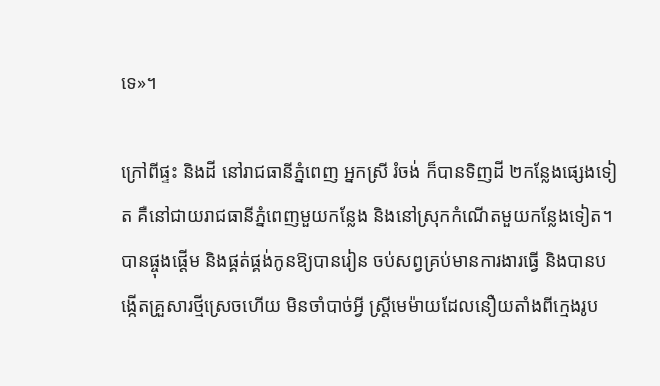ទេ»។

ក្រៅពីផ្ទះ និងដី នៅរាជធានីភ្នំពេញ អ្នកស្រី រំចង់ ក៏បានទិញដី ២កន្លែងផ្សេងទៀត គឺនៅជាយរាជធានីភ្នំពេញមួយកន្លែង និងនៅស្រុកកំណើតមួយកន្លែងទៀត។ បានផ្ចុងផ្ដើម និងផ្គត់ផ្គង់កូនឱ្យបានរៀន ចប់សព្វគ្រប់មានការងារធ្វើ និងបានបង្កើតគ្រួសារថ្មីស្រេចហើយ មិនចាំបាច់អ្វី ស្ត្រីមេម៉ាយដែលនឿយតាំងពីក្មេងរូប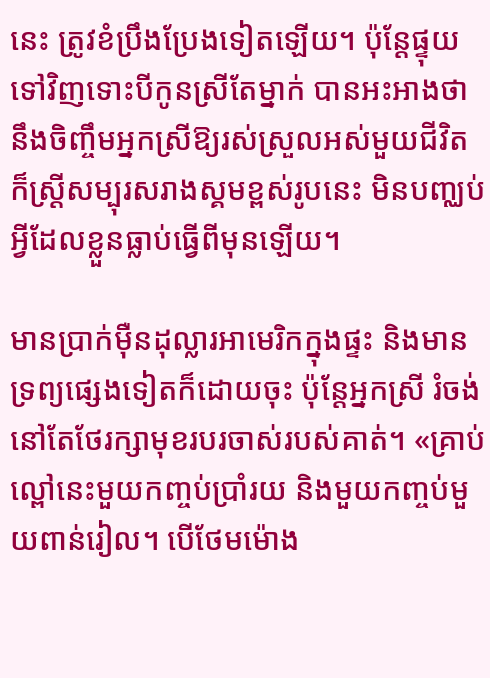នេះ ត្រូវខំប្រឹងប្រែងទៀតឡើយ។ ប៉ុន្តែផ្ទុយទៅវិញទោះបីកូនស្រីតែម្នាក់ បានអះអាងថា នឹងចិញ្ចឹមអ្នកស្រីឱ្យរស់ស្រួលអស់មួយជីវិត ក៏ស្ត្រីសម្បុរសរាងស្គមខ្ពស់រូបនេះ មិនបញ្ឈប់អ្វីដែលខ្លួនធ្លាប់ធ្វើពីមុនឡើយ។

មានប្រាក់ម៉ឺនដុល្លារអាមេរិកក្នុងផ្ទះ និងមានទ្រព្យផ្សេងទៀតក៏ដោយចុះ ប៉ុន្តែអ្នកស្រី រំចង់ នៅតែថែរក្សាមុខរបរចាស់របស់គាត់។ «គ្រាប់ល្ពៅនេះមួយកញ្ចប់ប្រាំរយ និងមួយកញ្ចប់មួយពាន់រៀល។ បើថែមម៉ោង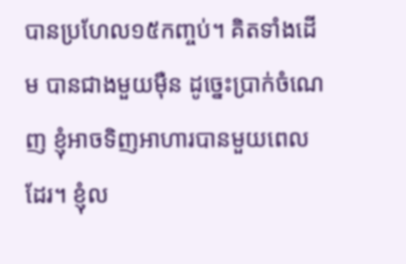បានប្រហែល១៥កញ្ចប់។ គិតទាំងដើម បានជាងមួយម៉ឺន ដូច្នេះប្រាក់ចំណេញ ខ្ញុំអាចទិញអាហារបានមួយពេលដែរ។ ខ្ញុំល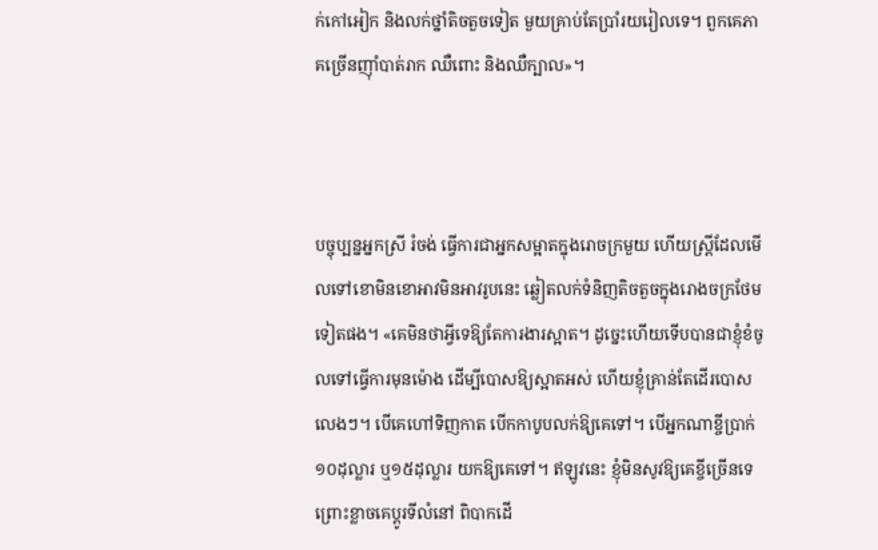ក់កៅអៀក និងលក់ថ្នាំតិចតួចទៀត មួយគ្រាប់តែប្រាំរយរៀលទេ។ ពួកគេភាគច្រើនញ៉ាំបាត់រាក ឈឺពោះ និងឈឺក្បាល»។



បច្ចុប្បន្នអ្នកស្រី រំចង់ ធ្វើការជាអ្នកសម្អាតក្នុងរោចក្រមួយ ហើយស្ត្រីដែលមើលទៅខោមិនខោអាវមិនអាវរូបនេះ ឆ្លៀតលក់ទំនិញតិចតួចក្នុងរោងចក្រថែមទៀតផង។ «គេមិនថាអ្វីទេឱ្យតែការងារស្អាត។ ដូច្នេះហើយទើបបានជាខ្ញុំខំចូលទៅធ្វើការមុនម៉ោង ដើម្បីបោសឱ្យស្អាតអស់ ហើយខ្ញុំគ្រាន់តែដើរបោសលេងៗ។ បើគេហៅទិញកាត បើកកាបូបលក់ឱ្យគេទៅ។ បើអ្នកណាខ្ចីប្រាក់១០ដុល្លារ ឬ១៥ដុល្លារ យកឱ្យគេទៅ។ ឥឡូវនេះ ខ្ញុំមិនសូវឱ្យគេខ្ចីច្រើនទេ ព្រោះខ្លាចគេប្ដូរទីលំនៅ ពិបាកដើ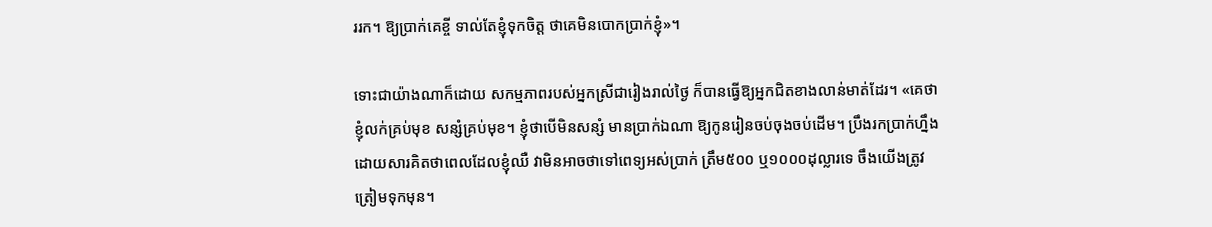ររក។ ឱ្យប្រាក់គេខ្ចី ទាល់តែខ្ញុំទុកចិត្ត ថាគេមិនបោកប្រាក់ខ្ញុំ»។

ទោះជាយ៉ាងណាក៏ដោយ សកម្មភាពរបស់អ្នកស្រីជារៀងរាល់ថ្ងៃ ក៏បានធ្វើឱ្យអ្នកជិតខាងលាន់មាត់ដែរ។ «គេថាខ្ញុំលក់គ្រប់មុខ សន្សំគ្រប់មុខ។ ខ្ញុំថាបើមិនសន្សំ មានប្រាក់ឯណា ឱ្យកូនរៀនចប់ចុងចប់ដើម។ ប្រឹងរកប្រាក់ហ្នឹង ដោយសារគិតថាពេលដែលខ្ញុំឈឺ វាមិនអាចថាទៅពេទ្យអស់ប្រាក់ ត្រឹម៥០០ ឬ១០០០ដុល្លារទេ ចឹងយើងត្រូវត្រៀមទុកមុន។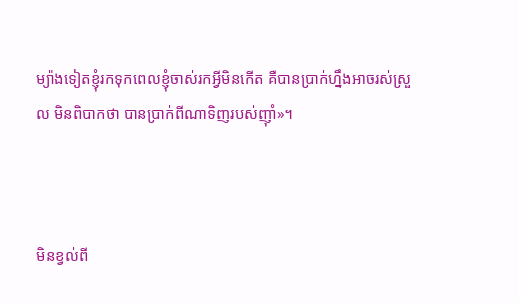ម្យ៉ាងទៀតខ្ញុំរកទុកពេលខ្ញុំចាស់រកអ្វីមិនកើត គឺបានប្រាក់ហ្នឹងអាចរស់ស្រួល មិនពិបាកថា បានប្រាក់ពីណាទិញរបស់ញ៉ាំ»។



មិនខ្វល់ពី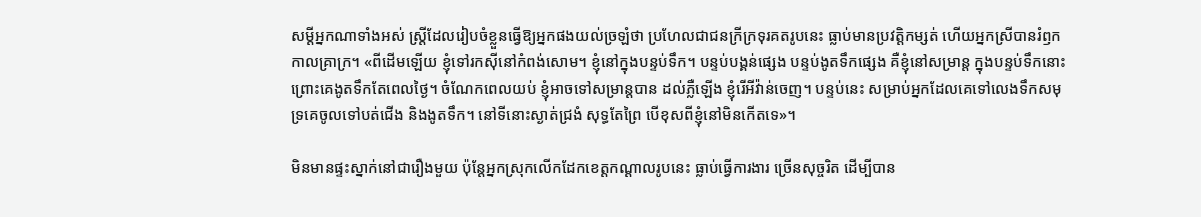សម្ដីអ្នកណាទាំងអស់ ស្ត្រីដែលរៀបចំខ្លួនធ្វើឱ្យអ្នកផងយល់ច្រឡំថា ប្រហែលជាជនក្រីក្រទុរគតរូបនេះ ធ្លាប់មានប្រវត្តិកម្សត់ ហើយអ្នកស្រីបានរំឭកកាលគ្រាក្រ។ «ពីដើមឡើយ ខ្ញុំទៅរកស៊ីនៅកំពង់សោម។ ខ្ញុំនៅក្នុងបន្ទប់ទឹក។ បន្ទប់បង្គន់ផ្សេង បន្ទប់ងូតទឹកផ្សេង គឺខ្ញុំនៅសម្រាន្ត ក្នុងបន្ទប់ទឹកនោះ ព្រោះគេងូតទឹកតែពេលថ្ងៃ។ ចំណែកពេលយប់ ខ្ញុំអាចទៅសម្រាន្តបាន ដល់ភ្លឺឡើង ខ្ញុំរើអីវ៉ាន់ចេញ។ បន្ទប់នេះ សម្រាប់អ្នកដែលគេទៅលេងទឹកសមុទ្រគេចូលទៅបត់ជើង និងងូតទឹក។ នៅទីនោះស្ងាត់ជ្រងំ សុទ្ធតែព្រៃ បើខុសពីខ្ញុំនៅមិនកើតទេ»។

មិនមានផ្ទះស្នាក់នៅជារឿងមួយ ប៉ុន្តែអ្នកស្រុកលើកដែកខេត្តកណ្ដាលរូបនេះ ធ្លាប់ធ្វើការងារ ច្រើនសុច្ចរិត ដើម្បីបាន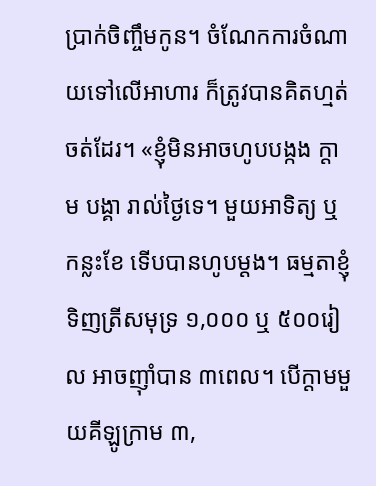ប្រាក់ចិញ្ចឹមកូន។ ចំណែកការចំណាយទៅលើអាហារ ក៏ត្រូវបានគិតហ្មត់ចត់ដែរ។ «ខ្ញុំមិនអាចហូបបង្កង ក្ដាម បង្គា រាល់ថ្ងៃទេ។ មួយអាទិត្យ ឬកន្លះខែ ទើបបានហូបម្ដង។ ធម្មតាខ្ញុំទិញត្រីសមុទ្រ ១,០០០ ឬ ៥០០រៀល អាចញ៉ាំបាន ៣ពេល។ បើក្ដាមមួយគីឡូក្រាម ៣,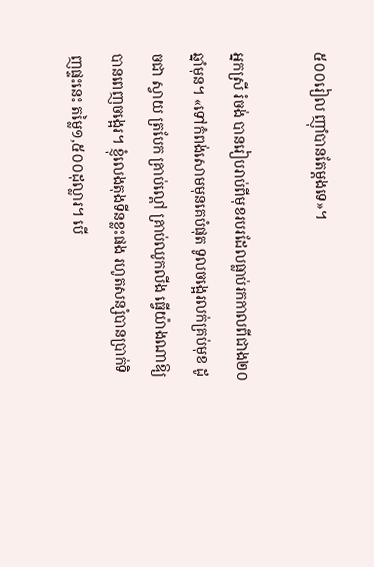៥០០រៀល ញ៉ាំបានតែម្ដងទេ»។

អ្នកស្រី រំចង់ បានរៀបរាប់ពីមុខរបរដែលធ្លាប់រកកាលពីជាង២០ឆ្នាំមុន។ «ទៅកំពង់សោមមុនគេបំផុត ទូលចង្អេរលក់គ្រប់មុខ ដូចជា ស្វាយ ត្របែក គ្រាប់ល្ពៅ គ្រាប់ឈូកលីង ធ្វើយ៉ាងណាឱ្យបានពេញចង្អេរ។ ខ្ញុំលេងតុងទីនខ្លះផង រហូតសន្សំបានប្រាក់ទិញផ្ទះនេះ តម្លៃ១,៥០០ដុល្លារ។ បើ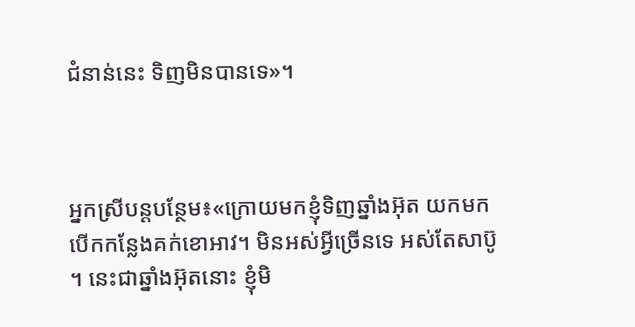ជំនាន់នេះ ទិញមិនបានទេ»។



អ្នកស្រីបន្តបន្ថែម៖«ក្រោយមកខ្ញុំទិញឆ្នាំងអ៊ុត យកមកបើកកន្លែងគក់ខោអាវ។ មិនអស់អ្វីច្រើនទេ អស់តែសាប៊ូ។ នេះជាឆ្នាំងអ៊ុតនោះ ខ្ញុំមិ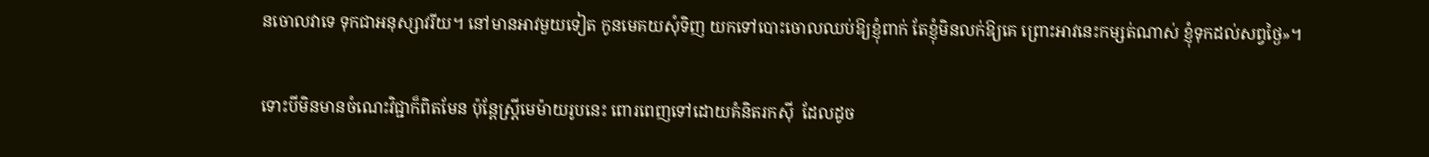នចោលវាទេ ទុកជាអនុស្សាវរីយ។ នៅមានអាវមួយទៀត កូនមេគយសុំទិញ យកទៅបោះចោលឈប់ឱ្យខ្ញុំពាក់ តែខ្ញុំមិនលក់ឱ្យគេ ព្រោះអាវនេះកម្សត់ណាស់ ខ្ញុំទុកដល់សព្វថ្ងៃ»។

ទោះបីមិនមានចំណេះវិជ្ជាក៏ពិតមែន ប៉ុន្តែស្ត្រីមេម៉ាយរូបនេះ ពោរពេញទៅដោយគំនិតរកស៊ី  ដែលដូច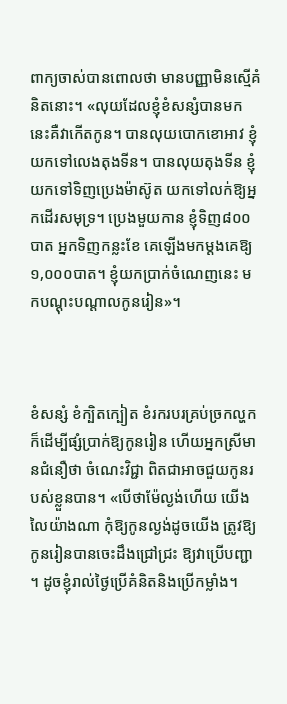ពាក្យចាស់បានពោលថា មានបញ្ញាមិនស្មើគំនិតនោះ។ «លុយដែលខ្ញុំខំសន្សំបានមកនេះគឺវាកើតកូន។ បានលុយបោកខោអាវ ខ្ញុំយកទៅលេងតុងទីន។ បានលុយតុងទីន ខ្ញុំយកទៅទិញប្រេងម៉ាស៊ូត យកទៅលក់ឱ្យអ្នកដើរសមុទ្រ។ ប្រេងមួយកាន ខ្ញុំទិញ៨០០បាត អ្នកទិញកន្លះខែ គេឡើងមកម្ដងគេឱ្យ ១,០០០បាត។ ខ្ញុំយកប្រាក់ចំណេញនេះ មកបណ្ដុះបណ្ដាលកូនរៀន»។



ខំសន្សំ ខំក្បិតក្បៀត ខំរករបរគ្រប់ច្រកល្ហក ក៏ដើម្បីផ្សំប្រាក់ឱ្យកូនរៀន ហើយអ្នកស្រីមានជំនឿថា ចំណេះវិជ្ជា ពិតជាអាចជួយកូនរបស់ខ្លួនបាន។ «បើថាម៉ែល្ងង់ហើយ យើងលៃយ៉ាងណា កុំឱ្យកូនល្ងង់ដូចយើង ត្រូវឱ្យកូនរៀនបានចេះដឹងជ្រៅជ្រះ ឱ្យវាប្រើបញ្ជា។ ដូចខ្ញុំរាល់ថ្ងៃប្រើគំនិតនិងប្រើកម្លាំង។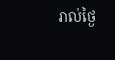រាល់ថ្ងៃ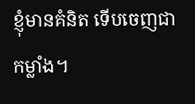ខ្ញុំមានគំនិត ទើបចេញជាកម្លាំង។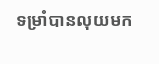ទម្រាំបានលុយមក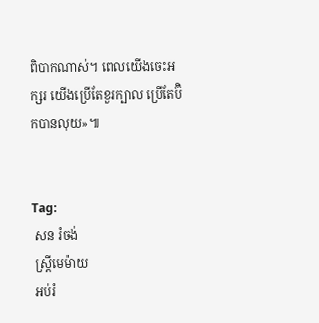ពិបាកណាស់។ ពេលយើងចេះអក្សរ យើងប្រើតែខួរក្បាល ប្រើតែប៊ិកបានលុយ»៕


Tag:
 សន រំចង់
 ស្ត្រីមេម៉ាយ
 អប់រំ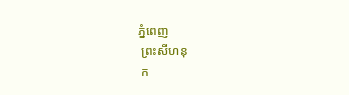ភ្នំពេញ
 ព្រះសីហនុ
 ក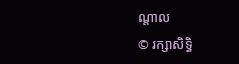ណ្តាល
© រក្សាសិទ្ធិ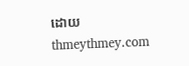ដោយ thmeythmey.com